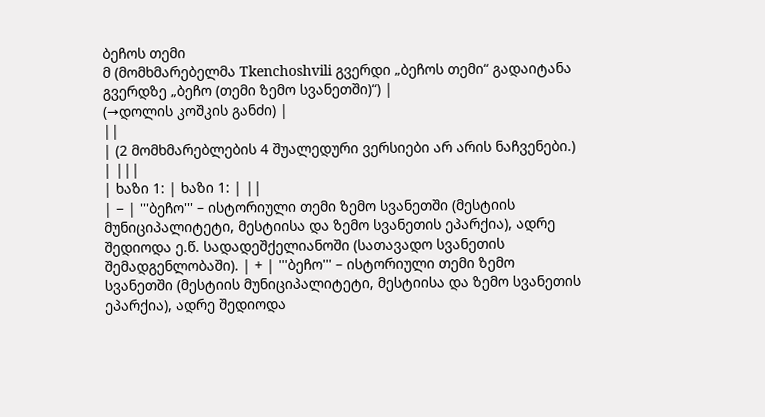ბეჩოს თემი
მ (მომხმარებელმა Tkenchoshvili გვერდი „ბეჩოს თემი“ გადაიტანა გვერდზე „ბეჩო (თემი ზემო სვანეთში)“) |
(→დოლის კოშკის განძი) |
||
| (2 მომხმარებლების 4 შუალედური ვერსიები არ არის ნაჩვენები.) | |||
| ხაზი 1: | ხაზი 1: | ||
| − | '''ბეჩო''' – ისტორიული თემი ზემო სვანეთში (მესტიის მუნიციპალიტეტი, მესტიისა და ზემო სვანეთის ეპარქია), ადრე შედიოდა ე.წ. სადადეშქელიანოში (სათავადო სვანეთის შემადგენლობაში). | + | '''ბეჩო''' – ისტორიული თემი ზემო სვანეთში (მესტიის მუნიციპალიტეტი, მესტიისა და ზემო სვანეთის ეპარქია), ადრე შედიოდა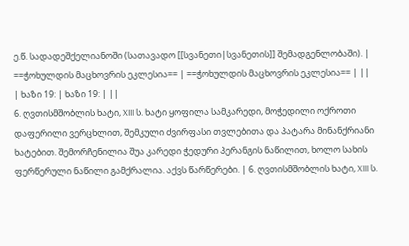ე.წ. სადადეშქელიანოში (სათავადო [[სვანეთი|სვანეთის]] შემადგენლობაში). |
==ჭოხულდის მაცხოვრის ეკლესია== | ==ჭოხულდის მაცხოვრის ეკლესია== | ||
| ხაზი 19: | ხაზი 19: | ||
6. ღვთისმშობლის ხატი, XIII ს. ხატი ყოფილა სამკარედი, მოჭედილი ოქროთი დაფერილი ვერცხლით, შემკული ძვირფასი თვლებითა და პატარა მინანქრიანი ხატებით. შემორჩენილია შუა კარედი ჭედური პერანგის ნაწილით, ხოლო სახის ფერწერული ნაწილი გამქრალია. აქვს წარწერები. | 6. ღვთისმშობლის ხატი, XIII ს.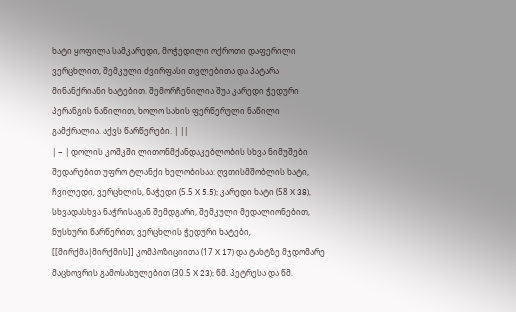ხატი ყოფილა სამკარედი, მოჭედილი ოქროთი დაფერილი ვერცხლით, შემკული ძვირფასი თვლებითა და პატარა მინანქრიანი ხატებით. შემორჩენილია შუა კარედი ჭედური პერანგის ნაწილით, ხოლო სახის ფერწერული ნაწილი გამქრალია. აქვს წარწერები. | ||
| − | დოლის კოშკში ლითონმქანდაკებლობის სხვა ნიმუშები შედარებით უფრო ტლანქი ხელობისაა: ღვთისმშობლის ხატი, ჩვილედი, ვერცხლის, ნაჭედი (5.5 X 5.5); კარედი ხატი (58 X 38), სხვადასხვა ნაჭრისაგან შემდგარი, შემკული მედალიონებით, ნუსხური წარწერით; ვერცხლის ჭედური ხატები, [[მირქმა|მირქმის]] კომპოზიციითა (17 X 17) და ტახტზე მჯდომარე მაცხოვრის გამოსახულებით (30.5 X 23); წმ. პეტრესა და წმ.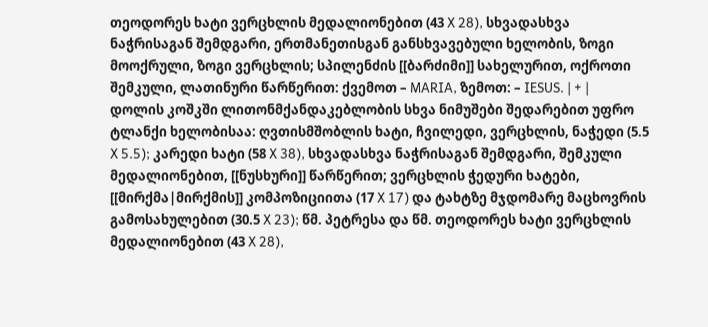თეოდორეს ხატი ვერცხლის მედალიონებით (43 X 28), სხვადასხვა ნაჭრისაგან შემდგარი, ერთმანეთისგან განსხვავებული ხელობის, ზოგი მოოქრული, ზოგი ვერცხლის; სპილენძის [[ბარძიმი]] სახელურით, ოქროთი შემკული, ლათინური წარწერით: ქვემოთ – MARIA, ზემოთ: – IESUS. | + | დოლის კოშკში ლითონმქანდაკებლობის სხვა ნიმუშები შედარებით უფრო ტლანქი ხელობისაა: ღვთისმშობლის ხატი, ჩვილედი, ვერცხლის, ნაჭედი (5.5 X 5.5); კარედი ხატი (58 X 38), სხვადასხვა ნაჭრისაგან შემდგარი, შემკული მედალიონებით, [[ნუსხური]] წარწერით; ვერცხლის ჭედური ხატები, [[მირქმა|მირქმის]] კომპოზიციითა (17 X 17) და ტახტზე მჯდომარე მაცხოვრის გამოსახულებით (30.5 X 23); წმ. პეტრესა და წმ. თეოდორეს ხატი ვერცხლის მედალიონებით (43 X 28),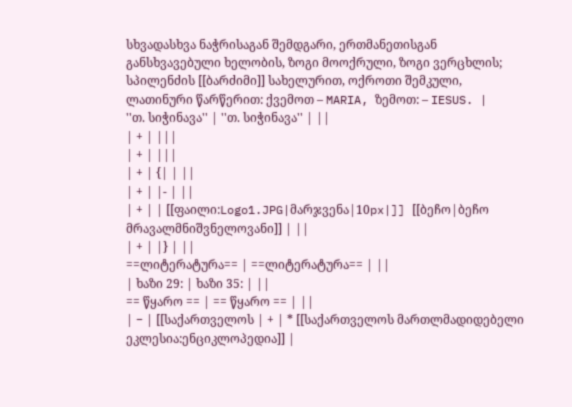სხვადასხვა ნაჭრისაგან შემდგარი, ერთმანეთისგან განსხვავებული ხელობის, ზოგი მოოქრული, ზოგი ვერცხლის; სპილენძის [[ბარძიმი]] სახელურით, ოქროთი შემკული, ლათინური წარწერით: ქვემოთ – MARIA, ზემოთ: – IESUS. |
''თ. სიჭინავა'' | ''თ. სიჭინავა'' | ||
| + | |||
| + | |||
| + | {| | ||
| + | |- | ||
| + | | [[ფაილი:Logo1.JPG|მარჯვენა|10px|]] [[ბეჩო|ბეჩო მრავალმნიშვნელოვანი]] | ||
| + | |} | ||
==ლიტერატურა== | ==ლიტერატურა== | ||
| ხაზი 29: | ხაზი 35: | ||
== წყარო == | == წყარო == | ||
| − | [[საქართველოს | + | * [[საქართველოს მართლმადიდებელი ეკლესია:ენციკლოპედია]] |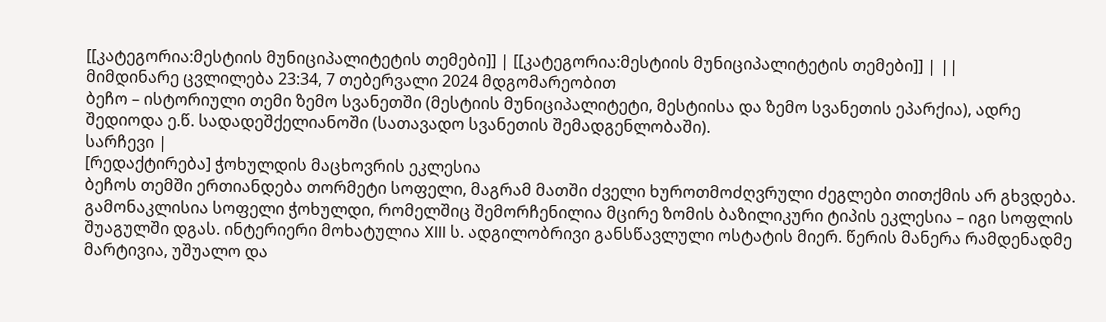[[კატეგორია:მესტიის მუნიციპალიტეტის თემები]] | [[კატეგორია:მესტიის მუნიციპალიტეტის თემები]] | ||
მიმდინარე ცვლილება 23:34, 7 თებერვალი 2024 მდგომარეობით
ბეჩო – ისტორიული თემი ზემო სვანეთში (მესტიის მუნიციპალიტეტი, მესტიისა და ზემო სვანეთის ეპარქია), ადრე შედიოდა ე.წ. სადადეშქელიანოში (სათავადო სვანეთის შემადგენლობაში).
სარჩევი |
[რედაქტირება] ჭოხულდის მაცხოვრის ეკლესია
ბეჩოს თემში ერთიანდება თორმეტი სოფელი, მაგრამ მათში ძველი ხუროთმოძღვრული ძეგლები თითქმის არ გხვდება. გამონაკლისია სოფელი ჭოხულდი, რომელშიც შემორჩენილია მცირე ზომის ბაზილიკური ტიპის ეკლესია – იგი სოფლის შუაგულში დგას. ინტერიერი მოხატულია XIII ს. ადგილობრივი განსწავლული ოსტატის მიერ. წერის მანერა რამდენადმე მარტივია, უშუალო და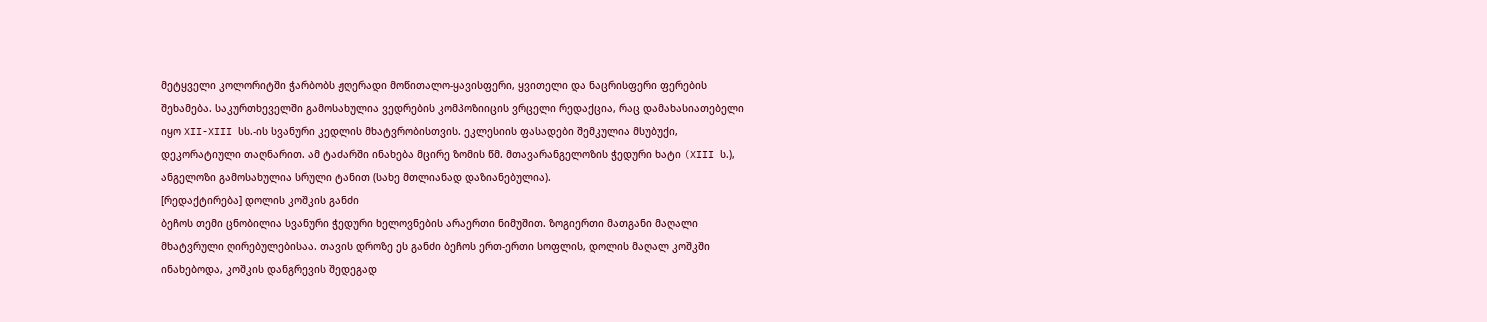მეტყველი კოლორიტში ჭარბობს ჟღერადი მოწითალო-ყავისფერი, ყვითელი და ნაცრისფერი ფერების შეხამება. საკურთხეველში გამოსახულია ვედრების კომპოზიიცის ვრცელი რედაქცია, რაც დამახასიათებელი იყო XII-XIII სს.-ის სვანური კედლის მხატვრობისთვის. ეკლესიის ფასადები შემკულია მსუბუქი, დეკორატიული თაღნარით. ამ ტაძარში ინახება მცირე ზომის წმ. მთავარანგელოზის ჭედური ხატი (XIII ს.), ანგელოზი გამოსახულია სრული ტანით (სახე მთლიანად დაზიანებულია).
[რედაქტირება] დოლის კოშკის განძი
ბეჩოს თემი ცნობილია სვანური ჭედური ხელოვნების არაერთი ნიმუშით. ზოგიერთი მათგანი მაღალი მხატვრული ღირებულებისაა. თავის დროზე ეს განძი ბეჩოს ერთ-ერთი სოფლის, დოლის მაღალ კოშკში ინახებოდა, კოშკის დანგრევის შედეგად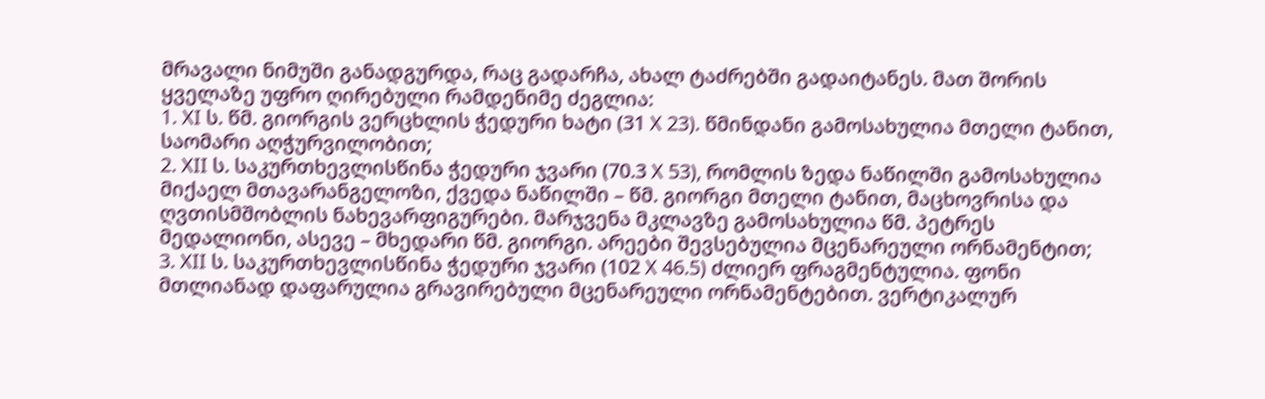მრავალი ნიმუში განადგურდა, რაც გადარჩა, ახალ ტაძრებში გადაიტანეს. მათ შორის ყველაზე უფრო ღირებული რამდენიმე ძეგლია:
1. XI ს. წმ. გიორგის ვერცხლის ჭედური ხატი (31 X 23). წმინდანი გამოსახულია მთელი ტანით, საომარი აღჭურვილობით;
2. XII ს. საკურთხევლისწინა ჭედური ჯვარი (70.3 X 53), რომლის ზედა ნაწილში გამოსახულია მიქაელ მთავარანგელოზი, ქვედა ნაწილში – წმ. გიორგი მთელი ტანით, მაცხოვრისა და ღვთისმშობლის ნახევარფიგურები. მარჯვენა მკლავზე გამოსახულია წმ. პეტრეს მედალიონი, ასევე – მხედარი წმ. გიორგი. არეები შევსებულია მცენარეული ორნამენტით;
3. XII ს. საკურთხევლისწინა ჭედური ჯვარი (102 X 46.5) ძლიერ ფრაგმენტულია. ფონი მთლიანად დაფარულია გრავირებული მცენარეული ორნამენტებით. ვერტიკალურ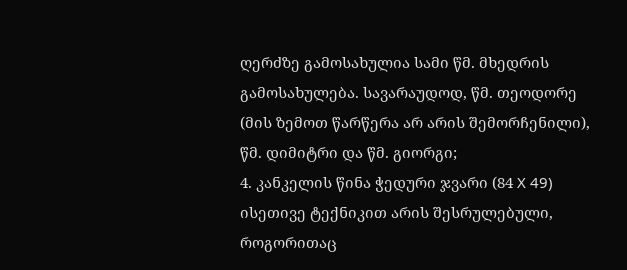ღერძზე გამოსახულია სამი წმ. მხედრის გამოსახულება. სავარაუდოდ, წმ. თეოდორე (მის ზემოთ წარწერა არ არის შემორჩენილი), წმ. დიმიტრი და წმ. გიორგი;
4. კანკელის წინა ჭედური ჯვარი (84 X 49) ისეთივე ტექნიკით არის შესრულებული, როგორითაც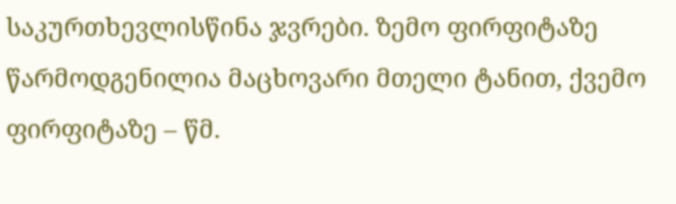საკურთხევლისწინა ჯვრები. ზემო ფირფიტაზე წარმოდგენილია მაცხოვარი მთელი ტანით, ქვემო ფირფიტაზე – წმ.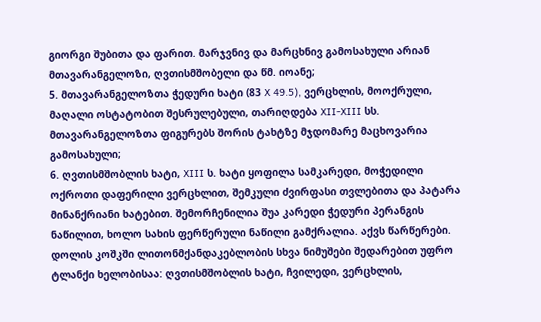გიორგი შუბითა და ფარით. მარჯვნივ და მარცხნივ გამოსახული არიან მთავარანგელოზი, ღვთისმშობელი და წმ. იოანე;
5. მთავარანგელოზთა ჭედური ხატი (83 X 49.5), ვერცხლის, მოოქრული, მაღალი ოსტატობით შესრულებული, თარიღდება XII-XIII სს. მთავარანგელოზთა ფიგურებს შორის ტახტზე მჯდომარე მაცხოვარია გამოსახული;
6. ღვთისმშობლის ხატი, XIII ს. ხატი ყოფილა სამკარედი, მოჭედილი ოქროთი დაფერილი ვერცხლით, შემკული ძვირფასი თვლებითა და პატარა მინანქრიანი ხატებით. შემორჩენილია შუა კარედი ჭედური პერანგის ნაწილით, ხოლო სახის ფერწერული ნაწილი გამქრალია. აქვს წარწერები.
დოლის კოშკში ლითონმქანდაკებლობის სხვა ნიმუშები შედარებით უფრო ტლანქი ხელობისაა: ღვთისმშობლის ხატი, ჩვილედი, ვერცხლის,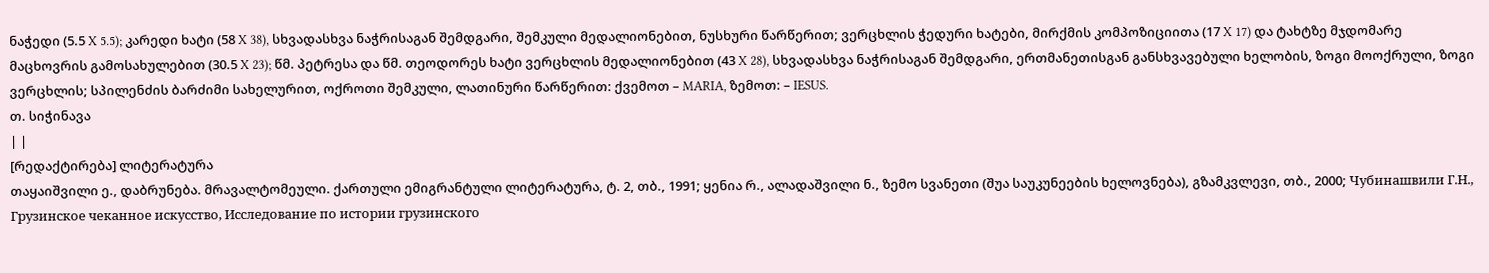ნაჭედი (5.5 X 5.5); კარედი ხატი (58 X 38), სხვადასხვა ნაჭრისაგან შემდგარი, შემკული მედალიონებით, ნუსხური წარწერით; ვერცხლის ჭედური ხატები, მირქმის კომპოზიციითა (17 X 17) და ტახტზე მჯდომარე მაცხოვრის გამოსახულებით (30.5 X 23); წმ. პეტრესა და წმ. თეოდორეს ხატი ვერცხლის მედალიონებით (43 X 28), სხვადასხვა ნაჭრისაგან შემდგარი, ერთმანეთისგან განსხვავებული ხელობის, ზოგი მოოქრული, ზოგი ვერცხლის; სპილენძის ბარძიმი სახელურით, ოქროთი შემკული, ლათინური წარწერით: ქვემოთ – MARIA, ზემოთ: – IESUS.
თ. სიჭინავა
| |
[რედაქტირება] ლიტერატურა
თაყაიშვილი ე., დაბრუნება. მრავალტომეული. ქართული ემიგრანტული ლიტერატურა, ტ. 2, თბ., 1991; ყენია რ., ალადაშვილი ნ., ზემო სვანეთი (შუა საუკუნეების ხელოვნება), გზამკვლევი, თბ., 2000; Чубинашвили Г.Н., Грузинское чеканное искусство, Исследование по истории грузинского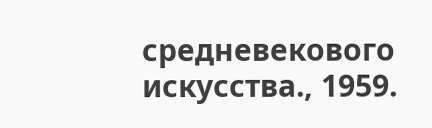средневекового искусства., 1959.